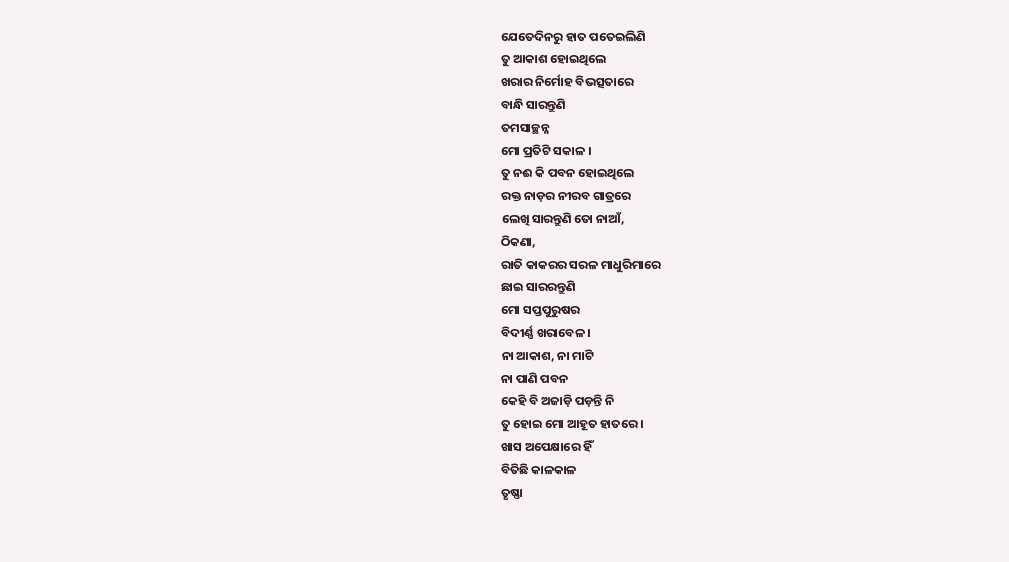ଯେତେଦିନରୁ ହାତ ପତେଇଲିଣି
ତୁ ଆକାଶ ହୋଇଥିଲେ
ଖରାର ନିର୍ମୋହ ବିଭତ୍ସତାରେ
ବାନ୍ଧି ସାରନ୍ତୁଣି
ତମସାଚ୍ଛନ୍ନ
ମୋ ପ୍ରତିଟି ସକାଳ ।
ତୁ ନଈ କି ପବନ ହୋଇଥିଲେ
ରକ୍ତ ନାଡ଼ର ନୀରବ ଗାତ୍ରରେ
ଲେଖି ସାରନ୍ତୁଣି ତୋ ନାଆଁ,
ଠିକଣା,
ରାତି କାକରର ସରଳ ମାଧୁରିମାରେ
ଛାଇ ସାରରନ୍ତୁଣି
ମୋ ସପ୍ତପୁରୁଷର
ବିଦୀର୍ଣ୍ଣ ଖରାବେଳ ।
ନା ଆକାଶ, ନା ମାଟି
ନା ପାଣି ପବନ
କେହି ବି ଅଜାଡ଼ି ପଡ଼ନ୍ତି ନି
ତୁ ହୋଇ ମୋ ଆହୂତ ହାତରେ ।
ଖାସ ଅପେକ୍ଷାରେ ହିଁ
ବିତିଛି କାଳକାଳ
ତୃଷ୍ଣା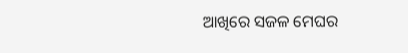ଆଖିରେ ସଜଳ ମେଘର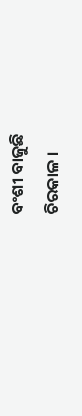ବଂଶୀ ବାଜୁଛି
ଚିରକାଳ ।